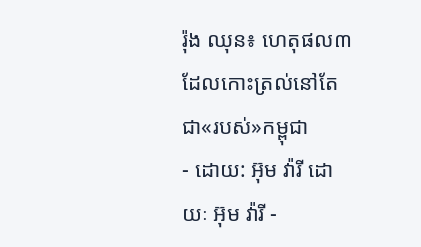រ៉ុង ឈុន៖ ហេតុផល៣ ដែលកោះត្រល់នៅតែជា«របស់»កម្ពុជា
- ដោយ: អ៊ុម វ៉ារី ដោយៈ អ៊ុម វ៉ារី -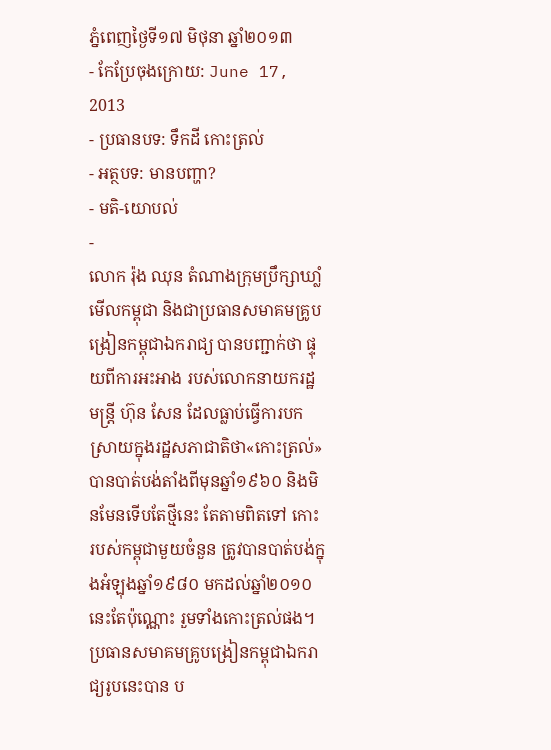ភ្នំពេញថ្ងៃទី១៧ មិថុនា ឆ្នាំ២០១៣
- កែប្រែចុងក្រោយ: June 17, 2013
- ប្រធានបទ: ទឹកដី កោះត្រល់
- អត្ថបទ: មានបញ្ហា?
- មតិ-យោបល់
-
លោក រ៉ុង ឈុន តំណាងក្រុមប្រឹក្សាឃាំ្លមើលកម្ពុជា និងជាប្រធានសមាគមគ្រូបង្រៀនកម្ពុជាឯករាជ្យ បានបញ្ជាក់ថា ផ្ទុយពីការអះអាង របស់លោកនាយករដ្ឋមន្ត្រី ហ៊ុន សែន ដែលធ្លាប់ធ្វើការបកស្រាយក្នុងរដ្ឋសភាជាតិថា«កោះត្រល់»បានបាត់បង់តាំងពីមុនឆ្នាំ១៩៦០ និងមិនមែនទើបតែថ្មីនេះ តែតាមពិតទៅ កោះរបស់កម្ពុជាមួយចំនួន ត្រូវបានបាត់បង់ក្នុងអំឡុងឆ្នាំ១៩៨០ មកដល់ឆ្នាំ២០១០ នេះតែប៉ុណ្ណោះ រួមទាំងកោះត្រល់ផង។
ប្រធានសមាគមគ្រូបង្រៀនកម្ពុជាឯករាជ្យរូបនេះបាន ប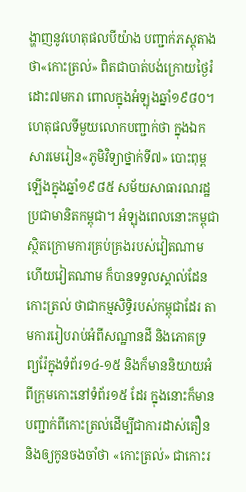ង្ហាញនូវហេតុផលបីយ៉ាង បញ្ជាក់ភស្តុតាងថា«កោះត្រល់» ពិតជាបាត់បង់ក្រោយថ្ងៃរំដោះ៧មករា ពោលក្នុងអំឡុងឆ្នាំ១៩៨០។ ហេតុផលទីមួយលោកបញ្ជាក់ថា ក្នុងឯកសារមេរៀន«ភូមិវិទ្យាថ្នាក់ទី៧» បោះពុម្ពឡើងក្នុងឆ្នាំ១៩៨៥ សម័យសាធារណរដ្ឋប្រជាមានិតកម្ពុជា។ អំឡុងពេលនោះកម្ពុជាស្ថិតក្រោមការគ្រប់គ្រងរបស់វៀតណាម ហើយវៀតណាម ក៏បានទទួលស្គាល់ដែនកោះត្រល់ ថាជាកម្មសិទ្ធិរបស់កម្ពុជាដែរ តាមការរៀបរាប់អំពីសណ្ឋានដី និងភោគទ្រព្យរ៉ែក្នុងទំព័រ១៤-១៥ និងក៏មាននិយាយអំពីក្រុមកោះនៅទំព័រ១៥ ដែរ ក្នុងនោះក៏មានបញ្ជាក់ពីកោះត្រល់ដើម្បីជាការដាស់តឿន និងឲ្យកូនចងចាំថា «កោះត្រល់» ជាកោះរ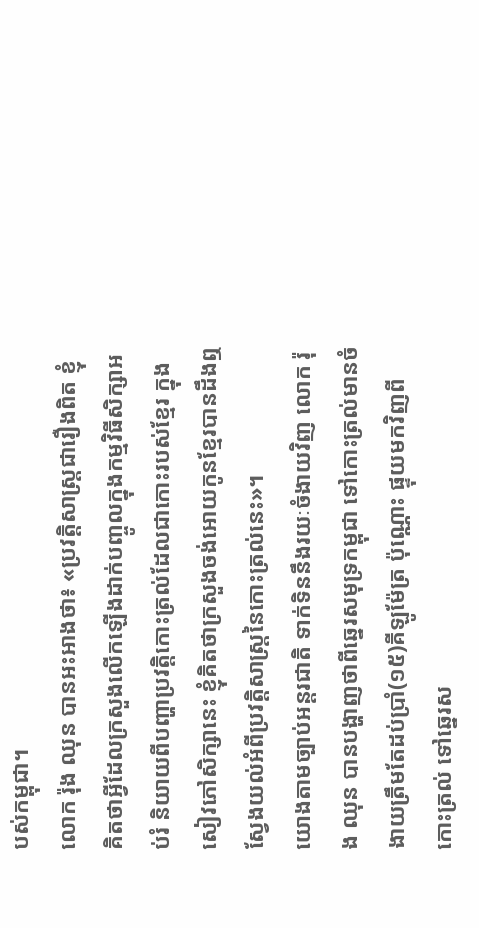បស់កម្ពុជា។
លោក រ៉ុង ឈុន បានអះអាងថា៖ «ប្រវត្តិសាស្ត្រជារឿងពិត ខ្ញុំគិតថាអ្វីដែលក្រសួងលើកឡើងដាក់បញ្ចូលក្នុងកម្មវិធីសិក្សាអប់រំ និយាយពីបញ្ហាប្រវត្តិកោះត្រល់ដែលជាកោះរបស់ខ្មែរ ក្នុងសៀវភៅសិក្សានេះ ខ្ញុំគិតថាក្រសួងចង់អោយកូនខ្មែរបានដឹងឮ ស្វែងយល់អំពីប្រវត្តិសាស្ត្រនៃកោះត្រល់នេះ»។
យោងតាមច្បាប់អន្តរជាតិ ទាក់ទិននឹងរយៈចំងាយវិញ លោក រ៉ុង ឈុន បានបង្ហាញថាពីឆ្នេរសមុទ្រកម្ពុជា ទៅកោះត្រល់មានចំងាយត្រឹមតែដប់ប្រាំ(១៥)គីឡូម៉ែត្រ ប៉ុណ្ណោះ ផ្ទុយមកវិញពីកោះត្រល់ ទៅឆ្នេរស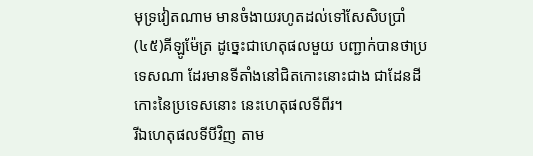មុទ្រវៀតណាម មានចំងាយរហូតដល់ទៅសែសិបប្រាំ(៤៥)គីឡូម៉ែត្រ ដូច្នេះជាហេតុផលមួយ បញ្ជាក់បានថាប្រទេសណា ដែរមានទីតាំងនៅជិតកោះនោះជាង ជាដែនដីកោះនៃប្រទេសនោះ នេះហេតុផលទីពីរ។
រីឯហេតុផលទីបីវិញ តាម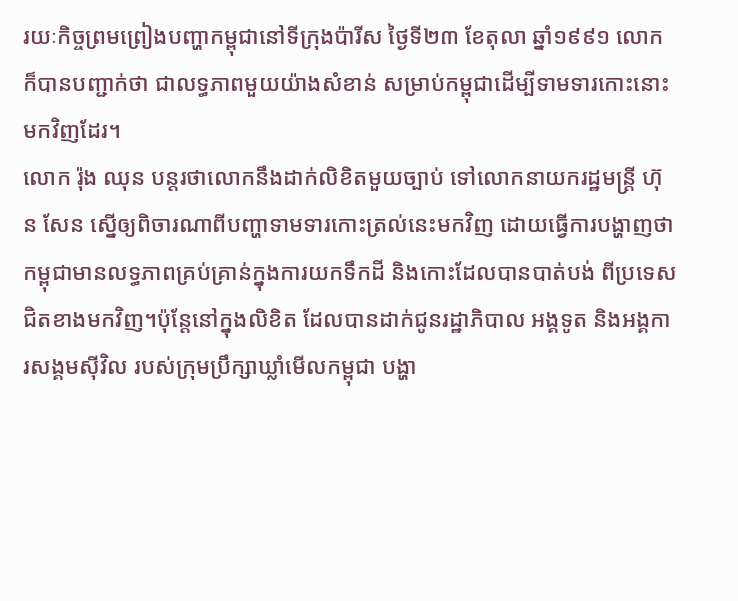រយៈកិច្ចព្រមព្រៀងបញ្ហាកម្ពុជានៅទីក្រុងប៉ារីស ថ្ងៃទី២៣ ខែតុលា ឆ្នាំ១៩៩១ លោកក៏បានបញ្ជាក់ថា ជាលទ្ធភាពមួយយ៉ាងសំខាន់ សម្រាប់កម្ពុជាដើម្បីទាមទារកោះនោះមកវិញដែរ។
លោក រ៉ុង ឈុន បន្តរថាលោកនឹងដាក់លិខិតមួយច្បាប់ ទៅលោកនាយករដ្ឋមន្ត្រី ហ៊ុន សែន ស្នើឲ្យពិចារណាពីបញ្ហាទាមទារកោះត្រល់នេះមកវិញ ដោយធ្វើការបង្ហាញថា កម្ពុជាមានលទ្ធភាពគ្រប់គ្រាន់ក្នុងការយកទឹកដី និងកោះដែលបានបាត់បង់ ពីប្រទេសជិតខាងមកវិញ។ប៉ុន្តែនៅក្នុងលិខិត ដែលបានដាក់ជូនរដ្ឋាភិបាល អង្គទូត និងអង្គការសង្គមស៊ីវិល របស់ក្រុមប្រឹក្សាឃ្លាំមើលកម្ពុជា បង្ហា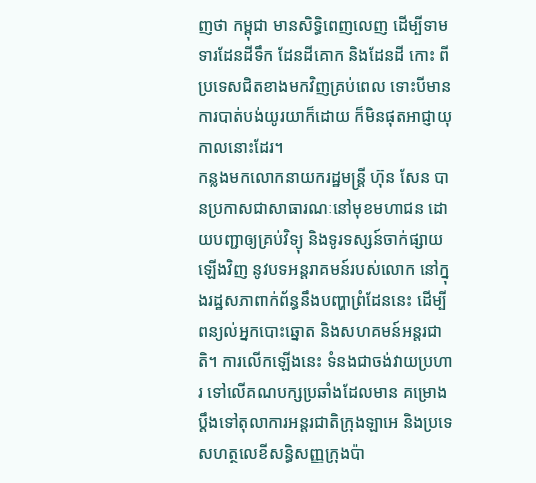ញថា កម្ពុជា មានសិទ្ធិពេញលេញ ដើម្បីទាមទារដែនដីទឹក ដែនដីគោក និងដែនដី កោះ ពីប្រទេសជិតខាងមកវិញគ្រប់ពេល ទោះបីមានការបាត់បង់យូរយាក៏ដោយ ក៏មិនផុតអាជ្ញាយុកាលនោះដែរ។
កន្លងមកលោកនាយករដ្ឋមន្ត្រី ហ៊ុន សែន បានប្រកាសជាសាធារណៈនៅមុខមហាជន ដោយបញ្ជាឲ្យគ្រប់វិទ្យុ និងទូរទស្សន៍ចាក់ផ្សាយឡើងវិញ នូវបទអន្តរាគមន៍របស់លោក នៅក្នុងរដ្ឋសភាពាក់ព័ន្ធនឹងបញ្ហាព្រំដែននេះ ដើម្បីពន្យល់អ្នកបោះឆ្នោត និងសហគមន៍អន្តរជាតិ។ ការលើកឡើងនេះ ទំនងជាចង់វាយប្រហារ ទៅលើគណបក្សប្រឆាំងដែលមាន គម្រោងប្តឹងទៅតុលាការអន្តរជាតិក្រុងឡាអេ និងប្រទេសហត្ថលេខីសន្ធិសញ្ញក្រុងប៉ា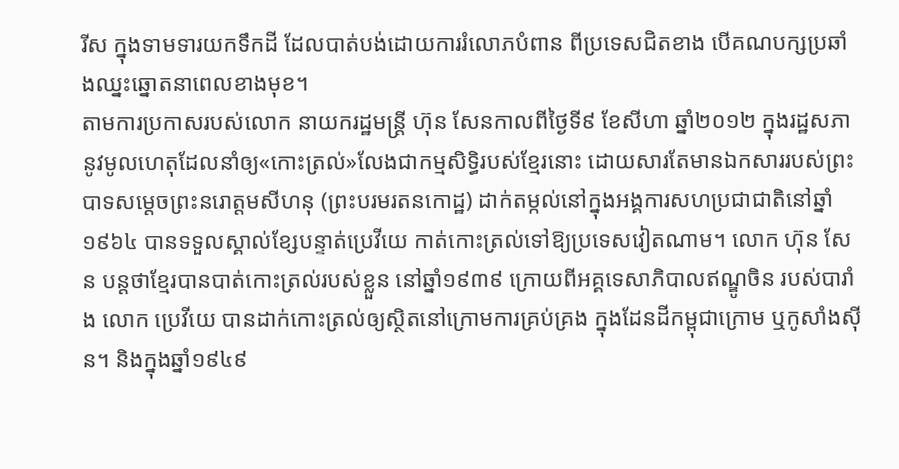រីស ក្នុងទាមទារយកទឹកដី ដែលបាត់បង់ដោយការរំលោភបំពាន ពីប្រទេសជិតខាង បើគណបក្សប្រឆាំងឈ្នះឆ្នោតនាពេលខាងមុខ។
តាមការប្រកាសរបស់លោក នាយករដ្ឋមន្ត្រី ហ៊ុន សែនកាលពីថ្ងៃទី៩ ខែសីហា ឆ្នាំ២០១២ ក្នុងរដ្ឋសភា នូវមូលហេតុដែលនាំឲ្យ«កោះត្រល់»លែងជាកម្មសិទ្ធិរបស់ខ្មែរនោះ ដោយសារតែមានឯកសាររបស់ព្រះបាទសម្ដេចព្រះនរោត្ដមសីហនុ (ព្រះបរមរតនកោដ្ឋ) ដាក់តម្កល់នៅក្នុងអង្គការសហប្រជាជាតិនៅឆ្នាំ១៩៦៤ បានទទួលស្គាល់ខ្សែបន្ទាត់ប្រេវីយេ កាត់កោះត្រល់ទៅឱ្យប្រទេសវៀតណាម។ លោក ហ៊ុន សែន បន្តថាខ្មែរបានបាត់កោះត្រល់របស់ខ្លួន នៅឆ្នាំ១៩៣៩ ក្រោយពីអគ្គទេសាភិបាលឥណ្ឌូចិន របស់បារាំង លោក ប្រេវីយេ បានដាក់កោះត្រល់ឲ្យស្ថិតនៅក្រោមការគ្រប់គ្រង ក្នុងដែនដីកម្ពុជាក្រោម ឬកូសាំងស៊ីន។ និងក្នុងឆ្នាំ១៩៤៩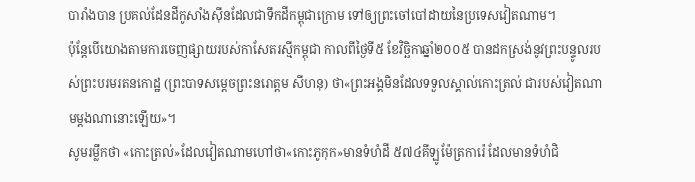បារាំងបាន ប្រគល់ដែនដីកូសាំងស៊ីនដែលជាទឹកដីកម្ពុជាក្រោម ទៅឲ្យព្រះចៅបៅដាយនៃប្រទេសវៀតណាម។
ប៉ុន្តែបើយោងតាមការចេញផ្សាយរបស់កាសែតរស្មីកម្ពុជា កាលពីថ្ងៃទី៥ ខែវិច្ឆិកាឆ្នាំ២០០៥ បានដកស្រង់នូវព្រះបន្ទូលរបស់ព្រះបរមរតនកោដ្ឋ (ព្រះបាទសម្ដេចព្រះនរោត្តម សីហនុ) ថា«ព្រះអង្គមិនដែលទទួលស្គាល់កោះត្រល់ ជារបស់វៀតណាមម្ដងណានោះឡើយ»។
សូមរម្លឹកថា «កោះត្រល់»ដែលវៀតណាមហៅថា«កោះភូកុក»មានទំហំដី ៥៧៤គីឡូម៉ែត្រការ៉េ ដែលមានទំហំជិ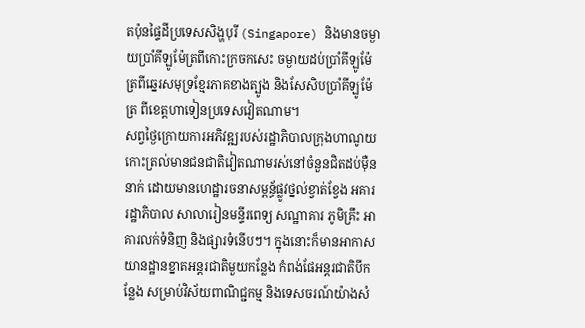តប៉ុនផ្ទៃដីប្រទេសសិង្ហបុរី (Singapore) និងមានចម្ងាយប្រាំគីឡូម៉ែត្រពីកោះក្រចកសេះ ចម្ងាយដប់ប្រាំគីឡូម៉ែត្រពីឆ្នេរសមុទ្រខ្មែរភាគខាងត្បូង និងសែសិបប្រាំគីឡូម៉ែត្រ ពីខេត្តហាទៀនប្រទេសវៀតណាម។
សព្វថ្ងៃក្រោយការអភិវឌ្ឍរបស់រដ្ឋាភិបាលក្រុងហាណូយ កោះត្រល់មានជនជាតិវៀតណាមរស់នៅចំនួនជិតដប់ម៉ឺននាក់ ដោយមានហេដ្ឋារចនាសម្ពន្ធ័ផ្លូវថ្នល់ខ្វាត់ខ្វែង អគាររដ្ឋាភិបាល សាលារៀនមន្ទីរពេទ្យ សណ្ឋាគារ ភូមិគ្រឹះ អាគារលក់ទំនិញ និងផ្សារទំនើបៗ។ ក្នុងនោះក៏មានអាកាសយានដ្ឋានខ្នាតអន្តរជាតិមួយកន្លែង កំពង់ផែអន្តរជាតិបីកន្លែង សម្រាប់វិស័យពាណិជ្ជកម្ម និងទេសចរណ៍យ៉ាងសំ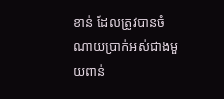ខាន់ ដែលត្រូវបានចំណាយប្រាក់អស់ជាងមួយពាន់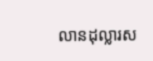លានដុល្លារស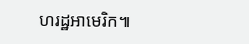ហរដ្ឋអាមេរិក៕